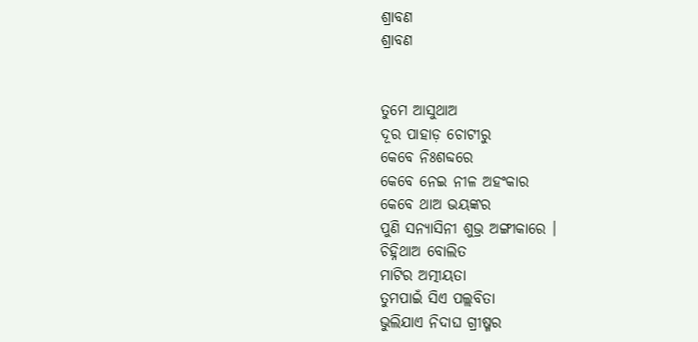ଶ୍ରାବଣ
ଶ୍ରାବଣ


ତୁମେ ଆସୁଥାଅ
ଦୂର ପାହାଡ଼ ଚୋଟୀରୁ
କେବେ ନିଃଶବ୍ଦରେ
କେବେ ନେଇ ନୀଳ ଅହଂକାର
କେବେ ଥାଅ ଭୟଙ୍କର
ପୁଣି ସନ୍ୟାସିନୀ ଶୁଭ୍ର ଅଙ୍ଗୀକାରେ ।
ଚିହ୍ନିଥାଅ ବୋଲିତ
ମାଟିର ଅତ୍ମୀୟତା
ତୁମପାଇଁ ସିଏ ପଲ୍ଲବିତା
ଭୁଲିଯାଏ ନିଦାଘ ଗ୍ରୀଷ୍ମର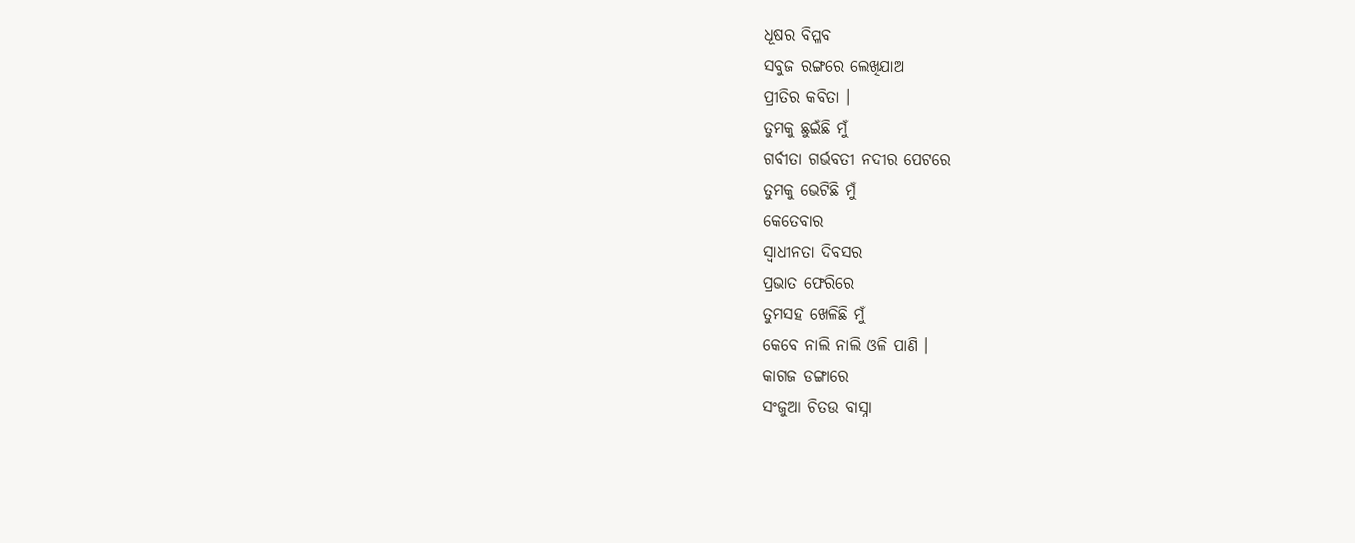ଧୂଷର ବିପ୍ଳବ
ସବୁଜ ରଙ୍ଗରେ ଲେଖିଯାଅ
ପ୍ରୀତିର କବିତା ।
ତୁମକୁ ଛୁଇଁଛି ମୁଁ
ଗର୍ବୀତା ଗର୍ଭବତୀ ନଦୀର ପେଟରେ
ତୁମକୁ ଭେଟିଛି ମୁଁ
କେତେବାର
ସ୍ୱାଧୀନତା ଦିବସର
ପ୍ରଭାତ ଫେରିରେ
ତୁମସହ ଖେଳିଛି ମୁଁ
କେବେ ନାଲି ନାଲି ଓଳି ପାଣି ।
କାଗଜ ଡଙ୍ଗାରେ
ସଂଜୁଆ ଚିତଉ ବାସ୍ନା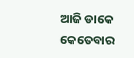ଆଜି ଡାକେ କେତେବାର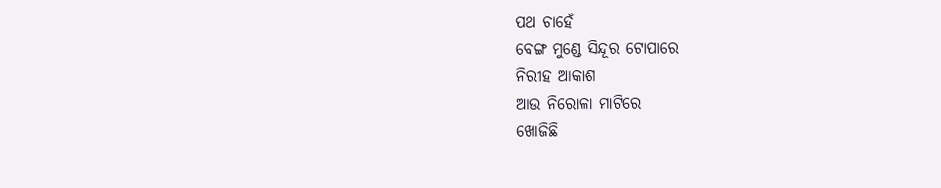ପଥ ଚାହେଁ
ବେଙ୍ଗ ମୁଣ୍ଡେ ସିନ୍ଦୂର ଟୋପାରେ
ନିରୀହ ଆକାଶ
ଆଉ ନିରୋଳା ମାଟିରେ
ଖୋଜିଛି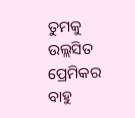ତୁମକୁ
ଉଲ୍ଲସିତ ପ୍ରେମିକର ବାହୁ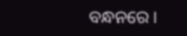ବନ୍ଧନରେ ।